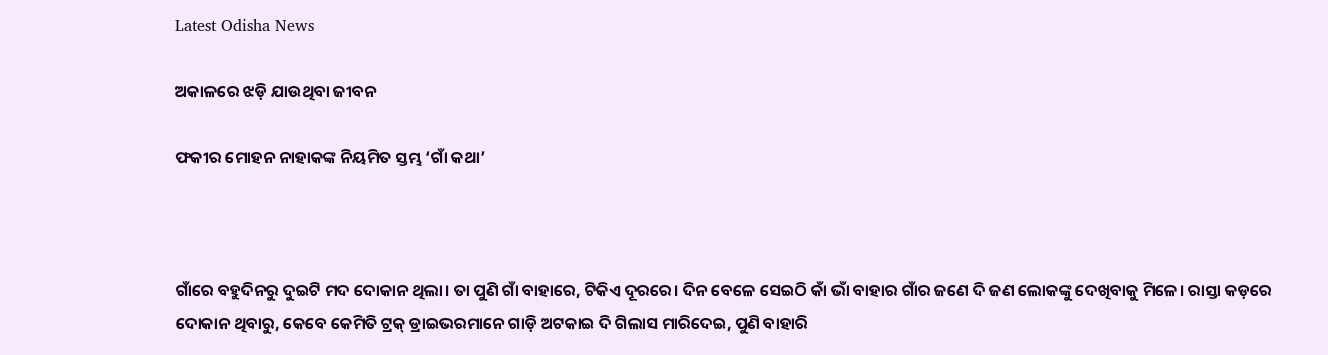Latest Odisha News

ଅକାଳରେ ଝଡ଼ି ଯାଉଥିବା ଜୀବନ

ଫକୀର ମୋହନ ନାହାକଙ୍କ ନିୟମିତ ସ୍ତମ୍ଭ ‘ଗାଁ କଥା’



ଗାଁରେ ବହୁଦିନରୁ ଦୁଇଟି ମଦ ଦୋକାନ ଥିଲା। ତା ପୁଣି ଗାଁ ବାହାରେ, ଟିକିଏ ଦୂରରେ। ଦିନ ବେଳେ ସେଇଠି କାଁ ଭାଁ ବାହାର ଗାଁର ଜଣେ ଦି ଜଣ ଲୋକଙ୍କୁ ଦେଖିବାକୁ ମିଳେ। ରାସ୍ତା କଡ଼ରେ ଦୋକାନ ଥିବାରୁ, କେବେ କେମିତି ଟ୍ରକ୍ ଡ୍ରାଇଭରମାନେ ଗାଡ଼ି ଅଟକାଇ ଦି ଗିଲାସ ମାରିଦେଇ, ପୁଣି ବାହାରି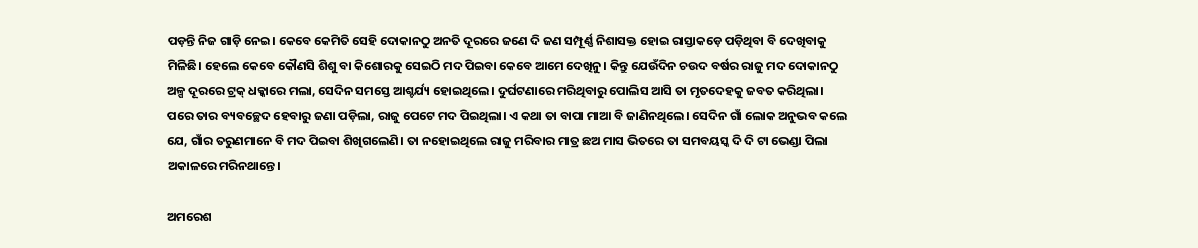ପଡ଼ନ୍ତି ନିଜ ଗାଡ଼ି ନେଇ। କେବେ କେମିତି ସେହି ଦୋକାନଠୁ ଅନତି ଦୂରରେ ଜଣେ ଦି ଜଣ ସମ୍ପୂର୍ଣ୍ଣ ନିଶାସକ୍ତ ହୋଇ ରାସ୍ତାକଡ଼େ ପଡ଼ିଥିବା ବି ଦେଖିବାକୁ ମିଳିଛି। ହେଲେ କେବେ କୌଣସି ଶିଶୁ ବା କିଶୋରକୁ ସେଇଠି ମଦ ପିଇବା କେବେ ଆମେ ଦେଖିନୁ। କିନ୍ତୁ ଯେଉଁଦିନ ଚଉଦ ବର୍ଷର ରାଜୁ ମଦ ଦୋକାନଠୁ ଅଳ୍ପ ଦୂରରେ ଟ୍ରକ୍ ଧକ୍କାରେ ମଲା, ସେଦିନ ସମସ୍ତେ ଆଶ୍ଚର୍ଯ୍ୟ ହୋଇଥିଲେ। ଦୁର୍ଘଟଣାରେ ମରିଥିବାରୁ ପୋଲିସ ଆସି ତା ମୃତଦେହକୁ ଜବତ କରିଥିଲା। ପରେ ତାର ବ୍ୟବଚ୍ଛେଦ ହେବାରୁ ଜଣା ପଡ଼ିଲା, ରାଜୁ ପେଟେ ମଦ ପିଇଥିଲା। ଏ କଥା ତା ବାପା ମାଆ ବି ଜାଣିନଥିଲେ। ସେଦିନ ଗାଁ ଲୋକ ଅନୁଭବ କଲେ ଯେ, ଗାଁର ତରୁଣମାନେ ବି ମଦ ପିଇବା ଶିଖିଗଲେଣି। ତା ନହୋଇଥିଲେ ରାଜୁ ମରିବାର ମାତ୍ର ଛଅ ମାସ ଭିତରେ ତା ସମବୟସ୍କ ଦି ଦି ଟା ଭେଣ୍ଡା ପିଲା ଅକାଳରେ ମରିନଥାନ୍ତେ।

ଅମରେଶ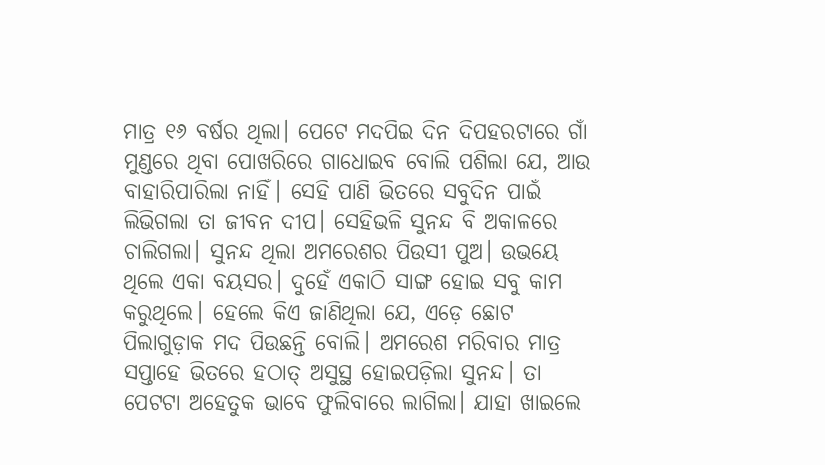ମାତ୍ର ୧୬ ବର୍ଷର ଥିଲା। ପେଟେ ମଦପିଇ ଦିନ ଦିପହରଟାରେ ଗାଁ ମୁଣ୍ଡରେ ଥିବା ପୋଖରିରେ ଗାଧୋଇବ ବୋଲି ପଶିଲା ଯେ, ଆଉ ବାହାରିପାରିଲା ନାହିଁ। ସେହି ପାଣି ଭିତରେ ସବୁଦିନ ପାଇଁ ଲିଭିଗଲା ତା ଜୀବନ ଦୀପ। ସେହିଭଳି ସୁନନ୍ଦ ବି ଅକାଳରେ ଚାଲିଗଲା। ସୁନନ୍ଦ ଥିଲା ଅମରେଶର ପିଉସୀ ପୁଅ। ଉଭୟେ ଥିଲେ ଏକା ବୟସର। ଦୁହେଁ ଏକାଠି ସାଙ୍ଗ ହୋଇ ସବୁ କାମ କରୁଥିଲେ। ହେଲେ କିଏ ଜାଣିଥିଲା ଯେ, ଏଡ଼େ ଛୋଟ ପିଲାଗୁଡ଼ାକ ମଦ ପିଉଛନ୍ତି ବୋଲି। ଅମରେଶ ମରିବାର ମାତ୍ର ସପ୍ତାହେ ଭିତରେ ହଠାତ୍ ଅସୁସ୍ଥ ହୋଇପଡ଼ିଲା ସୁନନ୍ଦ। ତା ପେଟଟା ଅହେତୁକ ଭାବେ ଫୁଲିବାରେ ଲାଗିଲା। ଯାହା ଖାଇଲେ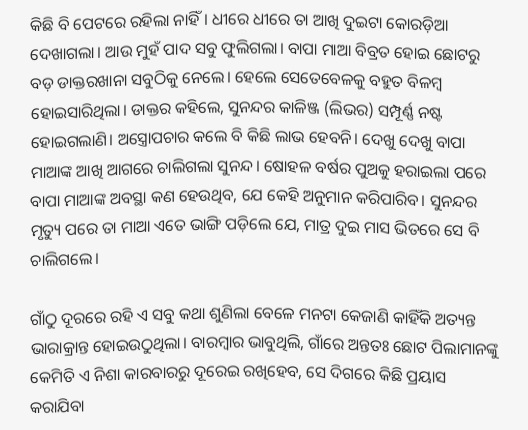କିଛି ବି ପେଟରେ ରହିଲା ନାହିଁ। ଧୀରେ ଧୀରେ ତା ଆଖି ଦୁଇଟା କୋରଡ଼ିଆ ଦେଖାଗଲା। ଆଉ ମୁହଁ ପାଦ ସବୁ ଫୁଲିଗଲା। ବାପା ମାଆ ବିବ୍ରତ ହୋଇ ଛୋଟରୁ ବଡ଼ ଡାକ୍ତରଖାନା ସବୁଠିକୁ ନେଲେ। ହେଲେ ସେତେବେଳକୁ ବହୁତ ବିଳମ୍ବ ହୋଇସାରିଥିଲା। ଡାକ୍ତର କହିଲେ, ସୁନନ୍ଦର କାଳିଞ୍ଜ (ଲିଭର) ସମ୍ପୂର୍ଣ୍ଣ ନଷ୍ଟ ହୋଇଗଲାଣି। ଅସ୍ତ୍ରୋପଚାର କଲେ ବି କିଛି ଲାଭ ହେବନି। ଦେଖୁ ଦେଖୁ ବାପା ମାଆଙ୍କ ଆଖି ଆଗରେ ଚାଲିଗଲା ସୁନନ୍ଦ। ଷୋହଳ ବର୍ଷର ପୁଅକୁ ହରାଇଲା ପରେ ବାପା ମାଆଙ୍କ ଅବସ୍ଥା କଣ ହେଉଥିବ, ଯେ କେହି ଅନୁମାନ କରିପାରିବ। ସୁନନ୍ଦର ମୃତ୍ୟୁ ପରେ ତା ମାଆ ଏତେ ଭାଙ୍ଗି ପଡ଼ିଲେ ଯେ, ମାତ୍ର ଦୁଇ ମାସ ଭିତରେ ସେ ବି ଚାଲିଗଲେ।

ଗାଁଠୁ ଦୂରରେ ରହି ଏ ସବୁ କଥା ଶୁଣିଲା ବେଳେ ମନଟା କେଜାଣି କାହିଁକି ଅତ୍ୟନ୍ତ ଭାରାକ୍ରାନ୍ତ ହୋଇଉଠୁଥିଲା। ବାରମ୍ବାର ଭାବୁଥିଲି, ଗାଁରେ ଅନ୍ତତଃ ଛୋଟ ପିଲାମାନଙ୍କୁ କେମିତି ଏ ନିଶା କାରବାରରୁ ଦୂରେଇ ରଖିହେବ, ସେ ଦିଗରେ କିଛି ପ୍ରୟାସ କରାଯିବା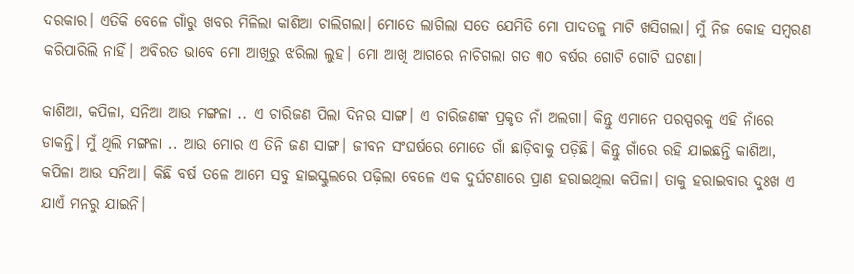ଦରକାର। ଏତିକି ବେଳେ ଗାଁରୁ ଖବର ମିଳିଲା କାଶିଆ ଚାଲିଗଲା। ମୋତେ ଲାଗିଲା ସତେ ଯେମିତି ମୋ ପାଦତଳୁ ମାଟି ଖସିଗଲା। ମୁଁ ନିଜ କୋହ ସମ୍ବରଣ କରିପାରିଲି ନାହିଁ। ଅବିରତ ଭାବେ ମୋ ଆଖିରୁ ଝରିଲା ଲୁହ। ମୋ ଆଖି ଆଗରେ ନାଚିଗଲା ଗତ ୩୦ ବର୍ଷର ଗୋଟି ଗୋଟି ଘଟଣା।

କାଶିଆ, କପିଳା, ସନିଆ ଆଉ ମଙ୍ଗଳା .. ଏ ଚାରିଜଣ ପିଲା ଦିନର ସାଙ୍ଗ। ଏ ଚାରିଜଣଙ୍କ ପ୍ରକୃତ ନାଁ ଅଲଗା। କିନ୍ତୁ ଏମାନେ ପରସ୍ପରକୁ ଏହି ନାଁରେ ଡାକନ୍ତି। ମୁଁ ଥିଲି ମଙ୍ଗଳା .. ଆଉ ମୋର ଏ ତିନି ଜଣ ସାଙ୍ଗ। ଜୀବନ ସଂଘର୍ଷରେ ମୋତେ ଗାଁ ଛାଡ଼ିବାକୁ ପଡ଼ିଛି। କିନ୍ତୁ ଗାଁରେ ରହି ଯାଇଛନ୍ତି କାଶିଆ, କପିଳା ଆଉ ସନିଆ। କିଛି ବର୍ଷ ତଳେ ଆମେ ସବୁ ହାଇସ୍କୁଲରେ ପଢ଼ିଲା ବେଳେ ଏକ ଦୁର୍ଘଟଣାରେ ପ୍ରାଣ ହରାଇଥିଲା କପିଳା। ତାକୁ ହରାଇବାର ଦୁଃଖ ଏ ଯାଏଁ ମନରୁ ଯାଇନି।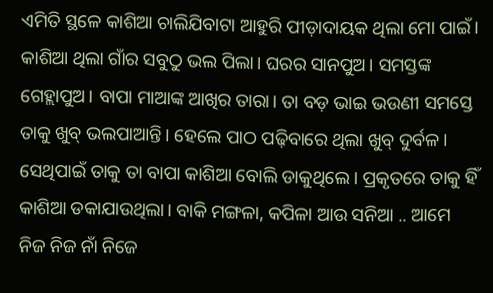ଏମିତି ସ୍ଥଳେ କାଶିଆ ଚାଲିଯିବାଟା ଆହୁରି ପୀଡ଼ାଦାୟକ ଥିଲା ମୋ ପାଇଁ। କାଶିଆ ଥିଲା ଗାଁର ସବୁଠୁ ଭଲ ପିଲା। ଘରର ସାନପୁଅ। ସମସ୍ତଙ୍କ ଗେହ୍ଲାପୁଅ। ବାପା ମାଆଙ୍କ ଆଖିର ତାରା। ତା ବଡ଼ ଭାଇ ଭଉଣୀ ସମସ୍ତେ ତାକୁ ଖୁବ୍ ଭଲପାଆନ୍ତି। ହେଲେ ପାଠ ପଢ଼ିବାରେ ଥିଲା ଖୁବ୍ ଦୁର୍ବଳ। ସେଥିପାଇଁ ତାକୁ ତା ବାପା କାଶିଆ ବୋଲି ଡାକୁଥିଲେ। ପ୍ରକୃତରେ ତାକୁ ହିଁ କାଶିଆ ଡକାଯାଉଥିଲା। ବାକି ମଙ୍ଗଳା, କପିଳା ଆଉ ସନିଆ .. ଆମେ ନିଜ ନିଜ ନାଁ ନିଜେ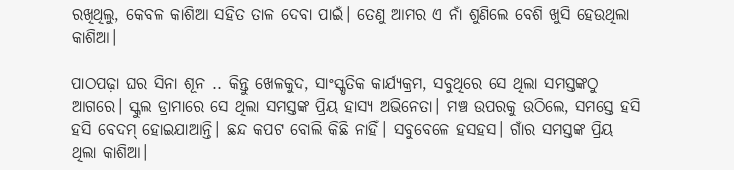ରଖିଥିଲୁ, କେବଳ କାଶିଆ ସହିତ ତାଳ ଦେବା ପାଇଁ। ତେଣୁ ଆମର ଏ ନାଁ ଶୁଣିଲେ ବେଶି ଖୁସି ହେଉଥିଲା କାଶିଆ।

ପାଠପଢ଼ା ଘର ସିନା ଶୂନ .. କିନ୍ତୁ ଖେଳକୁଦ, ସାଂସ୍କୃତିକ କାର୍ଯ୍ୟକ୍ରମ, ସବୁଥିରେ ସେ ଥିଲା ସମସ୍ତଙ୍କଠୁ ଆଗରେ। ସ୍କୁଲ ଡ୍ରାମାରେ ସେ ଥିଲା ସମସ୍ତଙ୍କ ପ୍ରିୟ ହାସ୍ୟ ଅଭିନେତା। ମଞ୍ଚ ଉପରକୁ ଉଠିଲେ, ସମସ୍ତେ ହସି ହସି ବେଦମ୍ ହୋଇଯାଆନ୍ତି। ଛନ୍ଦ କପଟ ବୋଲି କିଛି ନାହିଁ। ସବୁବେଳେ ହସହସ। ଗାଁର ସମସ୍ତଙ୍କ ପ୍ରିୟ ଥିଲା କାଶିଆ।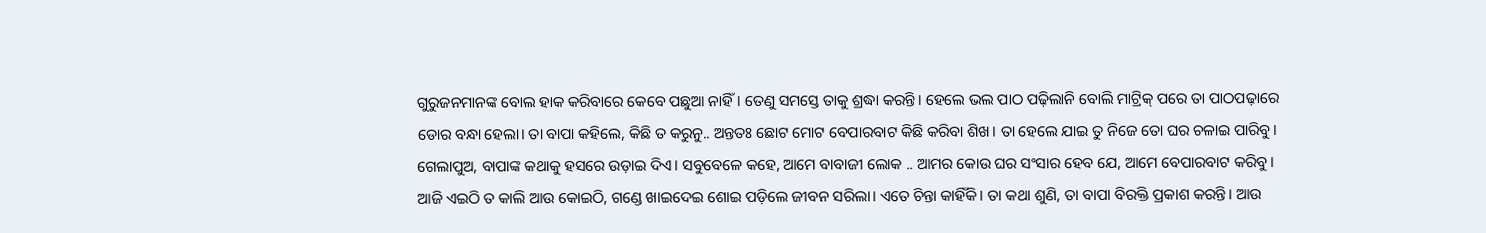ଗୁରୁଜନମାନଙ୍କ ବୋଲ ହାକ କରିବାରେ କେବେ ପଛୁଆ ନାହିଁ। ତେଣୁ ସମସ୍ତେ ତାକୁ ଶ୍ରଦ୍ଧା କରନ୍ତି। ହେଲେ ଭଲ ପାଠ ପଢ଼ିଲାନି ବୋଲି ମାଟ୍ରିକ୍ ପରେ ତା ପାଠପଢ଼ାରେ ଡୋର ବନ୍ଧା ହେଲା। ତା ବାପା କହିଲେ, କିଛି ତ କରୁନୁ.. ଅନ୍ତତଃ ଛୋଟ ମୋଟ ବେପାରବାଟ କିଛି କରିବା ଶିଖ। ତା ହେଲେ ଯାଇ ତୁ ନିଜେ ତୋ ଘର ଚଳାଇ ପାରିବୁ। ଗେଲାପୁଅ, ବାପାଙ୍କ କଥାକୁ ହସରେ ଉଡ଼ାଇ ଦିଏ। ସବୁବେଳେ କହେ, ଆମେ ବାବାଜୀ ଲୋକ .. ଆମର କୋଉ ଘର ସଂସାର ହେବ ଯେ, ଆମେ ବେପାରବାଟ କରିବୁ। ଆଜି ଏଇଠି ତ କାଲି ଆଉ କୋଇଠି, ଗଣ୍ଡେ ଖାଇଦେଇ ଶୋଇ ପଡ଼ିଲେ ଜୀବନ ସରିଲା। ଏତେ ଚିନ୍ତା କାହିଁକି। ତା କଥା ଶୁଣି, ତା ବାପା ବିରକ୍ତି ପ୍ରକାଶ କରନ୍ତି। ଆଉ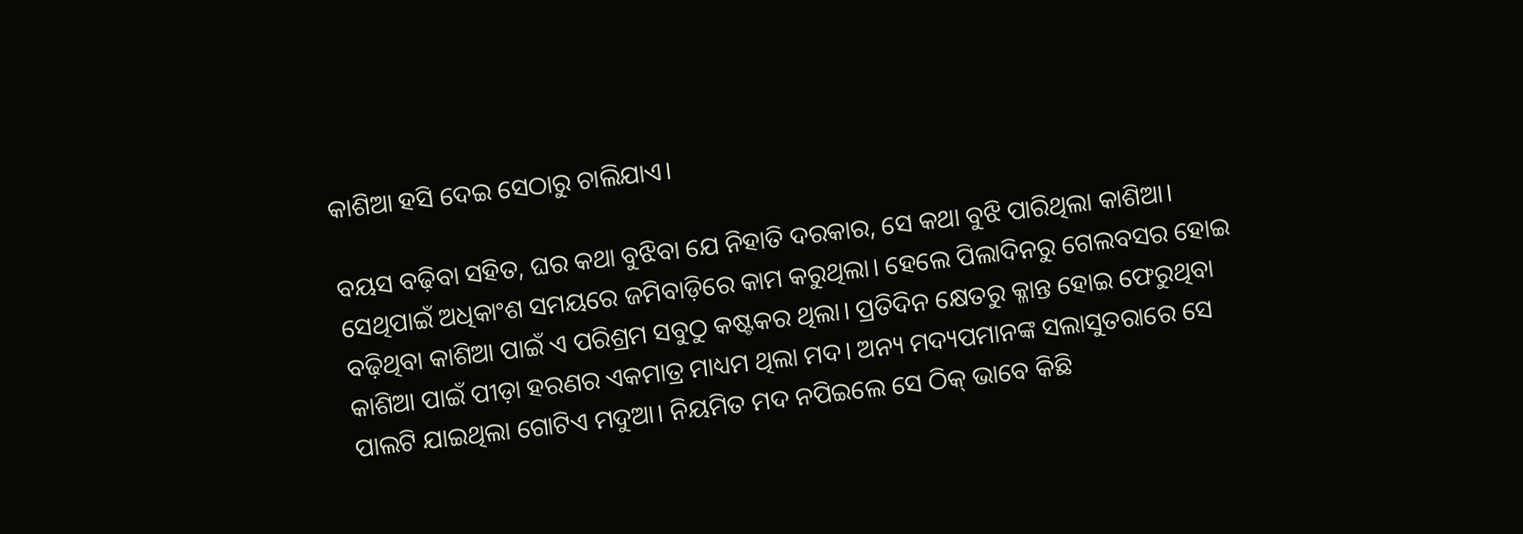କାଶିଆ ହସି ଦେଇ ସେଠାରୁ ଚାଲିଯାଏ।

ବୟସ ବଢ଼ିବା ସହିତ, ଘର କଥା ବୁଝିବା ଯେ ନିହାତି ଦରକାର, ସେ କଥା ବୁଝି ପାରିଥିଲା କାଶିଆ। ସେଥିପାଇଁ ଅଧିକାଂଶ ସମୟରେ ଜମିବାଡ଼ିରେ କାମ କରୁଥିଲା। ହେଲେ ପିଲାଦିନରୁ ଗେଲବସର ହୋଇ ବଢ଼ିଥିବା କାଶିଆ ପାଇଁ ଏ ପରିଶ୍ରମ ସବୁଠୁ କଷ୍ଟକର ଥିଲା। ପ୍ରତିଦିନ କ୍ଷେତରୁ କ୍ଳାନ୍ତ ହୋଇ ଫେରୁଥିବା କାଶିଆ ପାଇଁ ପୀଡ଼ା ହରଣର ଏକମାତ୍ର ମାଧ୍ୟମ ଥିଲା ମଦ। ଅନ୍ୟ ମଦ୍ୟପମାନଙ୍କ ସଲାସୁତରାରେ ସେ ପାଲଟି ଯାଇଥିଲା ଗୋଟିଏ ମଦୁଆ। ନିୟମିତ ମଦ ନପିଇଲେ ସେ ଠିକ୍ ଭାବେ କିଛି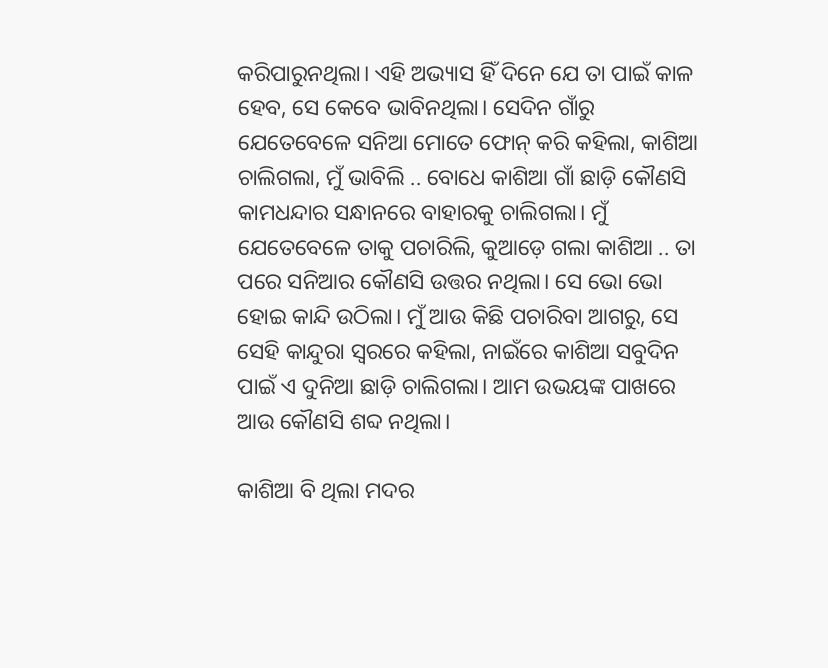କରିପାରୁନଥିଲା। ଏହି ଅଭ୍ୟାସ ହିଁ ଦିନେ ଯେ ତା ପାଇଁ କାଳ ହେବ, ସେ କେବେ ଭାବିନଥିଲା। ସେଦିନ ଗାଁରୁ ଯେତେବେଳେ ସନିଆ ମୋତେ ଫୋନ୍ କରି କହିଲା, କାଶିଆ ଚାଲିଗଲା, ମୁଁ ଭାବିଲି .. ବୋଧେ କାଶିଆ ଗାଁ ଛାଡ଼ି କୌଣସି କାମଧନ୍ଦାର ସନ୍ଧାନରେ ବାହାରକୁ ଚାଲିଗଲା। ମୁଁ ଯେତେବେଳେ ତାକୁ ପଚାରିଲି, କୁଆଡ଼େ ଗଲା କାଶିଆ .. ତା ପରେ ସନିଆର କୌଣସି ଉତ୍ତର ନଥିଲା। ସେ ଭୋ ଭୋ ହୋଇ କାନ୍ଦି ଉଠିଲା। ମୁଁ ଆଉ କିଛି ପଚାରିବା ଆଗରୁ, ସେ ସେହି କାନ୍ଦୁରା ସ୍ୱରରେ କହିଲା, ନାଇଁରେ କାଶିଆ ସବୁଦିନ ପାଇଁ ଏ ଦୁନିଆ ଛାଡ଼ି ଚାଲିଗଲା। ଆମ ଉଭୟଙ୍କ ପାଖରେ ଆଉ କୌଣସି ଶବ୍ଦ ନଥିଲା।

କାଶିଆ ବି ଥିଲା ମଦର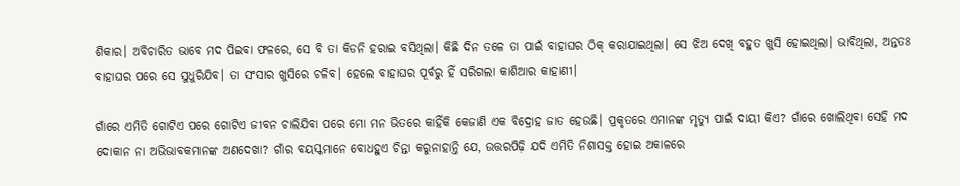ଶିକାର। ଅବିଚାରିତ ଭାବେ ମଦ ପିଇବା ଫଳରେ, ସେ ବି ତା କିଡନି ହରାଇ ବସିଥିଲା। କିଛି ଦିନ ତଳେ ତା ପାଇଁ ବାହାଘର ଠିକ୍ କରାଯାଇଥିଲା। ସେ ଝିଅ ଦେଖି ବହୁତ ଖୁସି ହୋଇଥିଲା। ଭାବିଥିଲା, ଅନ୍ତତଃ ବାହାଘର ପରେ ସେ ସୁଧୁରିଯିବ। ତା ସଂସାର ଖୁସିରେ ଚଳିବ। ହେଲେ ବାହାଘର ପୂର୍ବରୁ ହିଁ ସରିଗଲା କାଶିଆର କାହାଣୀ।

ଗାଁରେ ଏମିତି ଗୋଟିଏ ପରେ ଗୋଟିଏ ଜୀବନ ଚାଲିଯିବା ପରେ ମୋ ମନ ଭିତରେ କାହିଁକି କେଜାଣି ଏକ ବିଦ୍ରୋହ ଜାତ ହେଉଛି। ପ୍ରକୃତରେ ଏମାନଙ୍କ ମୃତ୍ୟୁ ପାଇଁ ଦାୟୀ କିଏ? ଗାଁରେ ଖୋଲିଥିବା ସେହି ମଦ ଦୋକାନ ନା ଅଭିଭାବକମାନଙ୍କ ଅଣଦେଖା? ଗାଁର ବୟସ୍କମାନେ ବୋଧହୁଏ ଚିନ୍ତା କରୁନାହାନ୍ତି ଯେ, ଉତ୍ତରପିଢ଼ି ଯଦି ଏମିତି ନିଶାସକ୍ତ ହୋଇ ଅକାଳରେ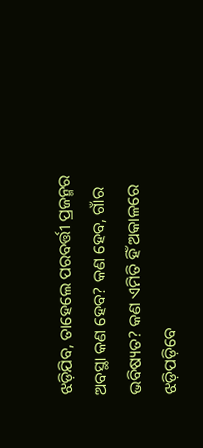ଝଡ଼ିଯିବ, ତାହେଲେ ପରବର୍ତ୍ତୀ ପ୍ରଜନ୍ମର ଅବସ୍ଥା କଣ ହେବ? କଣ ହେବ, ଗାଁର ଭବିଷ୍ୟତ? କଣ ଏମିତି ହିଁ ଅକାଳରେ ଝଡ଼ିପଡ଼ିବେ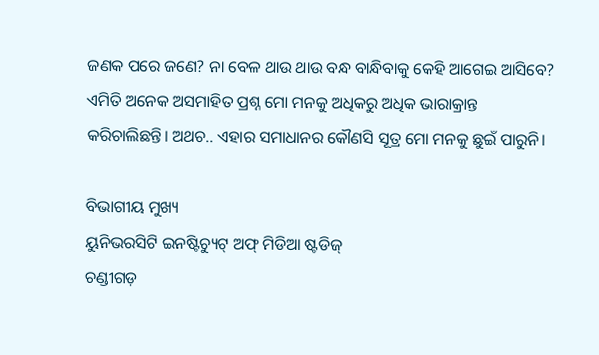ଜଣକ ପରେ ଜଣେ? ନା ବେଳ ଥାଉ ଥାଉ ବନ୍ଧ ବାନ୍ଧିବାକୁ କେହି ଆଗେଇ ଆସିବେ? ଏମିତି ଅନେକ ଅସମାହିତ ପ୍ରଶ୍ନ ମୋ ମନକୁ ଅଧିକରୁ ଅଧିକ ଭାରାକ୍ରାନ୍ତ କରିଚାଲିଛନ୍ତି। ଅଥଚ.. ଏହାର ସମାଧାନର କୌଣସି ସୂତ୍ର ମୋ ମନକୁ ଛୁଇଁ ପାରୁନି।

ବିଭାଗୀୟ ମୁଖ୍ୟ
ୟୁନିଭରସିଟି ଇନଷ୍ଟିଚ୍ୟୁଟ୍ ଅଫ୍ ମିଡିଆ ଷ୍ଟଡିଜ୍
ଚଣ୍ଡୀଗଡ଼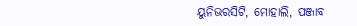ୟୁନିଭରସିଟି, ମୋହାଲି, ପଞ୍ଜାବ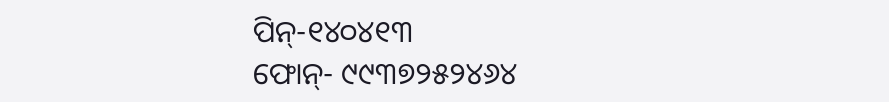ପିନ୍-୧୪୦୪୧୩
ଫୋନ୍- ୯୯୩୭୨୫୨୪୬୪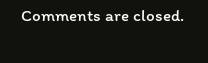Comments are closed.